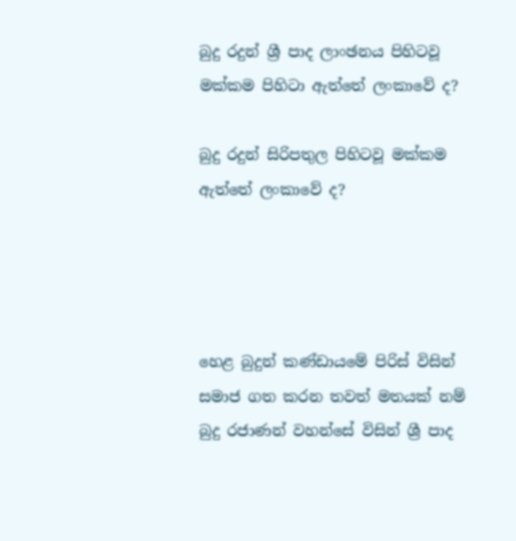බුදු රදුන් ශ්‍රී පාද ලාංඡනය පිහිටවූ මක්කම පිහිටා ඇත්තේ ලංකාවේ ද?

බුදු රදුන් සිරිපතුල පිහිටවූ මක්කම ඇත්තේ ලංකාවේ ද?




හෙළ බුදුන් කණ්ඩායමේ පිරිස් විසින් සමාජ ගත කරන තවත් මතයක් නම් බුදු රජාණන් වහන්සේ විසින් ශ්‍රී පාද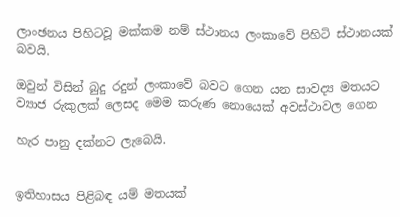ලාංඡනය පිහිටවූ මක්කම නම් ස්ථානය ලංකාවේ පිහිටි ස්ථානයක් බවයි.

ඔවුන් විසින් බුදු රදුන් ලංකාවේ බවට ගෙන යන සාවද්‍ය මතයට ව්‍යාජ රුකුලක් ලෙසද මෙම කරුණ නොයෙක් අවස්ථාවල ගෙන

හැර පානු දක්නට ලැබෙයි.


ඉතිහාසය පිළිබඳ යම් මතයක්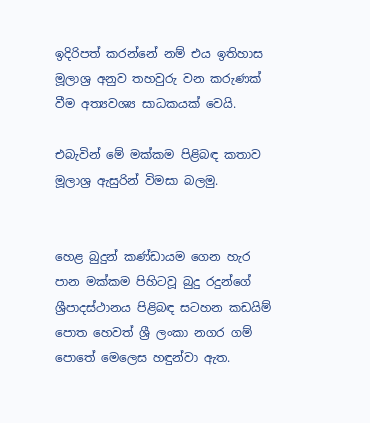ඉදිරිපත් කරන්නේ නම් එය ඉතිහාස මූලාශ්‍ර අනුව තහවුරු වන කරුණක් වීම අත්‍යවශ්‍ය සාධකයක් වෙයි.

එබැවින් මේ මක්කම පිළිබඳ කතාව මූලාශ්‍ර ඇසුරින් විමසා බලමු.


හෙළ බුදුන් කණ්ඩායම ගෙන හැර පාන මක්කම පිහිටවූ බුදු රදුන්ගේ ශ්‍රීපාදස්ථානය පිළිබඳ සටහන කඩයිම් පොත හෙවත් ශ්‍රී ලංකා නගර ගම් පොතේ මෙලෙස හඳුන්වා ඇත.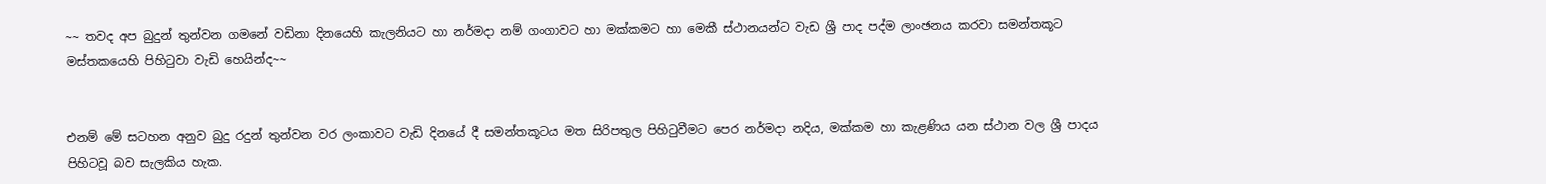~~ තවද අප බුදුන් තුන්වන ගමනේ වඩිනා දිනයෙහි කැලනියට හා නර්මදා නම් ගංගාවට හා මක්කමට හා මෙකී ස්ථානයන්ට වැඩ ශ්‍රී පාද පද්ම ලාංඡනය කරවා සමන්තකූට මස්තකයෙහි පිහිටුවා වැඩි හෙයින්ද~~


එනම් මේ සටහන අනුව බුදු රදුන් තුන්වන වර ලංකාවට වැඩි දිනයේ දී සමන්තකූටය මත සිරිපතුල පිහිටුවීමට පෙර නර්මදා නදිය, මක්කම හා කැළණිය යන ස්ථාන වල ශ්‍රී පාදය පිහිටවූ බව සැලකිය හැක.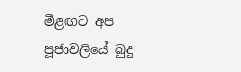මීළඟට අප පූජාවලියේ බුදු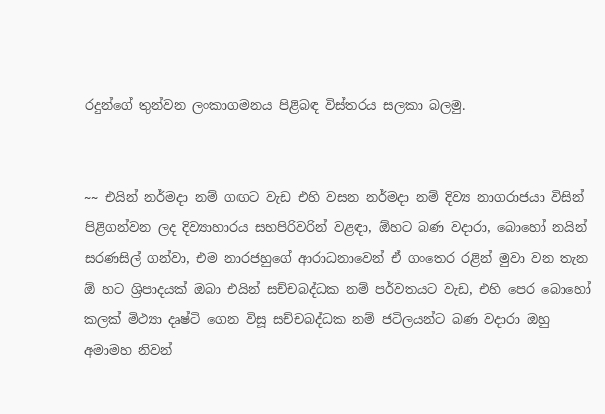රදුන්ගේ තුන්වන ලංකාගමනය පිළිබඳ විස්තරය සලකා බලමු.


~~ එයින් නර්මදා නම් ගඟට වැඩ එහි වසන නර්මදා නම් දිව්‍ය නාගරාජයා විසින් පිළිගන්වන ලද දිව්‍යාහාරය සහපිරිවරින් වළඳා, ඕහට බණ වදාරා, බොහෝ නයින් සරණසිල් ගන්වා, එම නාරජහුගේ ආරාධනාවෙන් ඒ ගංතෙර රළින් මුවා වන තැන ඕ හට ශ්‍රිපාදයක් ඔබා එයින් සච්චබද්ධක නම් පර්වතයට වැඩ, එහි පෙර බොහෝ කලක් මිථ්‍යා දෘෂ්ටි ගෙන විසූ සච්චබද්ධක නම් ජටිලයන්ට බණ වදාරා ඔහු අමාමහ නිවන්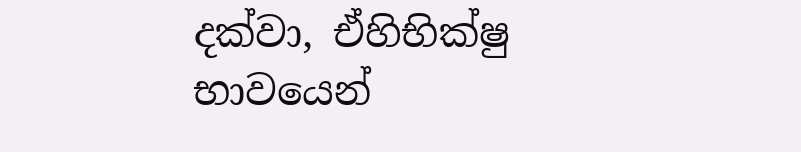දක්වා, ඒහිභික්ෂු භාවයෙන්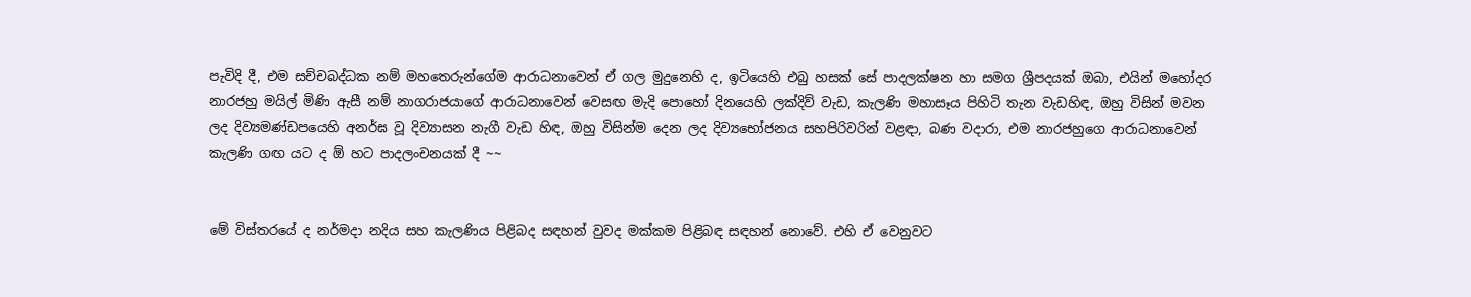පැවිදි දී, එම සච්චබද්ධක නම් මහතෙරුන්ගේම ආරාධනාවෙන් ඒ ගල මුදුනෙහි ද, ඉටියෙහි එබු හසක් සේ පාදලක්ෂන හා සමග ශ්‍රීපදයක් ඔබා, එයින් මහෝදර නාරජහු මයිල් මිණි ඇසී නම් නාගරාජයාගේ ආරාධනාවෙන් වෙසඟ මැදි පොහෝ දිනයෙහි ලක්දිව් වැඩ, කැලණි මහාසෑය පිහිටි තැන වැඩහිඳ, ඔහු විසින් මවන ලද දිව්‍යමණ්ඩපයෙහි අනර්ඝ වූ දිව්‍යාසන නැගී වැඩ හිඳ, ඔහු විසින්ම දෙන ලද දිව්‍යභෝජනය සහපිරිවරින් වළඳා, බණ වදාරා, එම නාරජහුගෙ ආරාධනාවෙන් කැලණි ගඟ යට ද ඕ හට පාදලංචනයක් දී ~~


මේ විස්තරයේ ද නර්මදා නදිය සහ කැලණිය පිළිබද සඳහන් වුවද මක්කම පිළිබඳ සඳහන් නොවේ. එහි ඒ වෙනුවට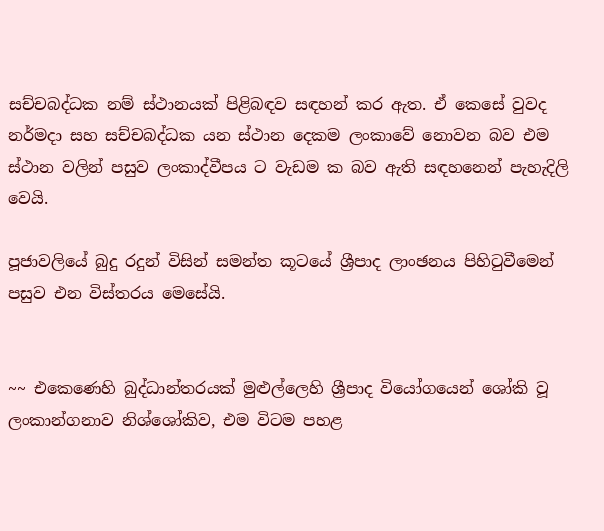සච්චබද්ධක නම් ස්ථානයක් පිළිබඳව සඳහන් කර ඇත. ඒ කෙසේ වුවද නර්මදා සහ සච්චබද්ධක යන ස්ථාන දෙකම ලංකාවේ නොවන බව එම ස්ථාන වලින් පසුව ලංකාද්වීපය ට වැඩම ක බව ඇති සඳහනෙන් පැහැදිලි වෙයි.

පූජාවලියේ බුදු රදුන් විසින් සමන්ත කූටයේ ශ්‍රීපාද ලාංඡනය පිහිටුවීමෙන් පසුව එන විස්තරය මෙසේයි.


~~ එකෙණෙහි බුද්ධාන්තරයක් මුළුල්ලෙහි ශ්‍රීපාද වියෝගයෙන් ශෝකි වූ ලංකාන්ගනාව නිශ්ශෝකිව, එම විටම පහළ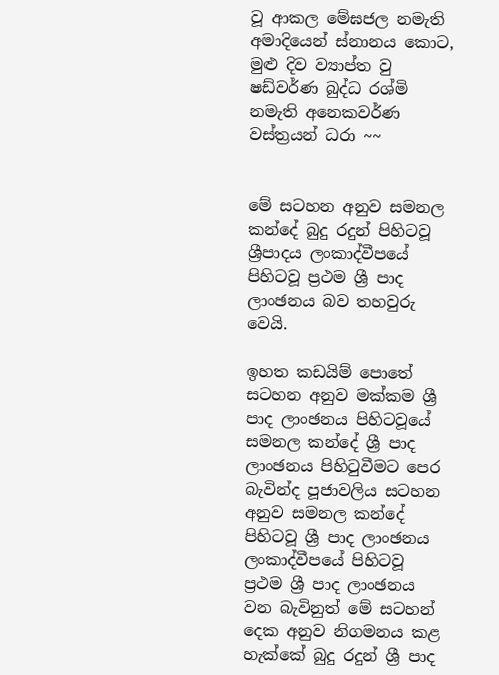වූ ආකල මේඝජල නමැති අමාදියෙන් ස්නානය කොට, මුළු දිව ව්‍යාප්ත වු ෂඩ්වර්ණ බුද්ධ රශ්මි නමැති අනෙකවර්ණ වස්ත්‍රයන් ධරා ~~


මේ සටහන අනුව සමනල කන්දේ බුදු රදුන් පිහිටවූ ශ්‍රීපාදය ලංකාද්වීපයේ පිහිටවූ ප්‍රථම ශ්‍රී පාද ලාංඡනය බව තහවුරු වෙයි.

ඉහත කඩයිම් පොතේ සටහන අනුව මක්කම ශ්‍රී පාද ලාංඡනය පිහිටවූයේ සමනල කන්දේ ශ්‍රී පාද ලාංඡනය පිහිටුවීමට පෙර බැවින්ද පූජාවලිය සටහන අනුව සමනල කන්දේ පිහිටවූ ශ්‍රී පාද ලාංඡනය ලංකාද්වීපයේ පිහිටවූ ප්‍රථම ශ්‍රී පාද ලාංඡනය වන බැවිනුත් මේ සටහන් දෙක අනුව නිගමනය කළ හැක්කේ බුදු රදුන් ශ්‍රී පාද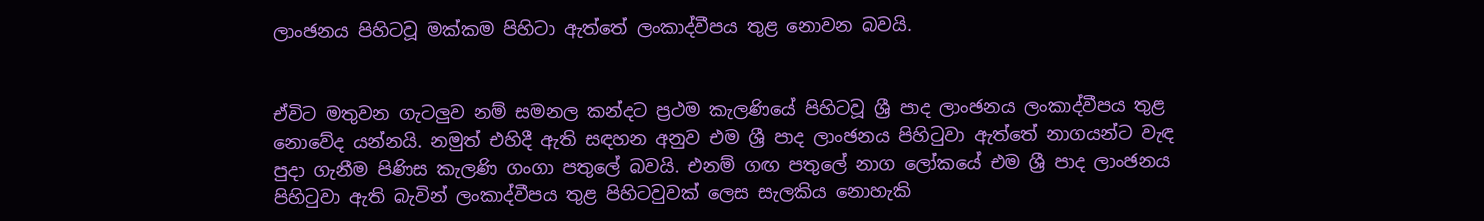ලාංඡනය පිහිටවූ මක්කම පිහිටා ඇත්තේ ලංකාද්වීපය තුළ නොවන බවයි.


ඒවිට මතුවන ගැටලුව නම් සමනල කන්දට ප්‍රථම කැලණියේ පිහිටවූ ශ්‍රී පාද ලාංඡනය ලංකාද්වීපය තුළ නොවේද යන්නයි. නමුත් එහිදී ඇති සඳහන අනුව එම ශ්‍රී පාද ලාංඡනය පිහිටුවා ඇත්තේ නාගයන්ට වැඳ පුදා ගැනීම පිණිස කැලණි ගංගා පතුලේ බවයි. එනම් ගඟ පතුලේ නාග ලෝකයේ එම ශ්‍රී පාද ලාංඡනය පිහිටුවා ඇති බැවින් ලංකාද්වීපය තුළ පිහිටවුවක් ලෙස සැලකිය නොහැකි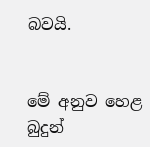බවයි.


මේ අනුව හෙළ බුදුන්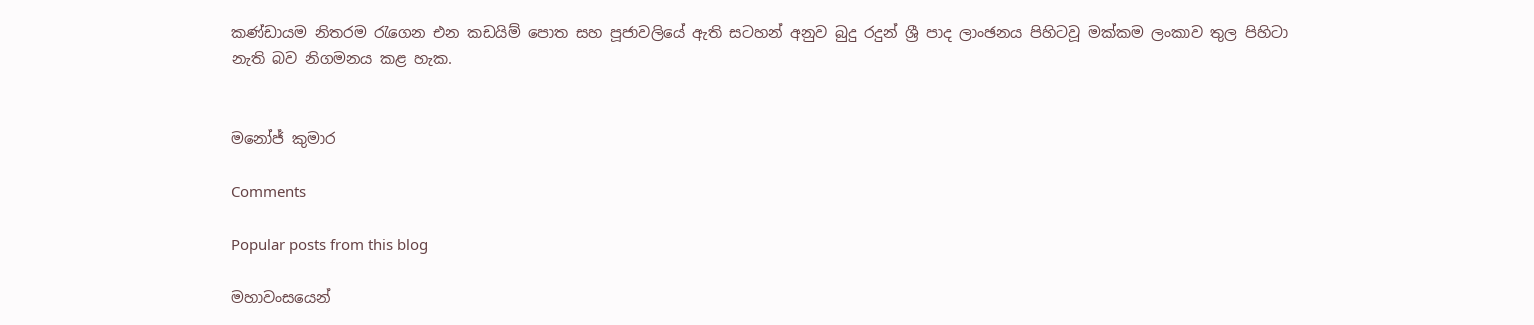කණ්ඩායම නිතරම රැගෙන එන කඩයිම් පොත සහ පූජාවලියේ ඇති සටහන් අනුව බුදු රදුන් ශ්‍රී පාද ලාංඡනය පිහිටවූ මක්කම ලංකාව තුල පිහිටා නැති බව නිගමනය කළ හැක.


මනෝජ් කුමාර

Comments

Popular posts from this blog

මහාවංසයෙන්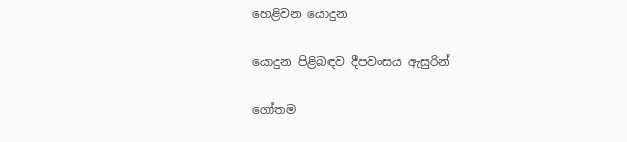හෙළිවන යොදුන

යොදුන පිළිබඳව දීපවංසය ඇසුරින්

ගෝතම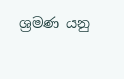ශ්‍රමණ යනු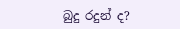බුදු රදුන් ද?